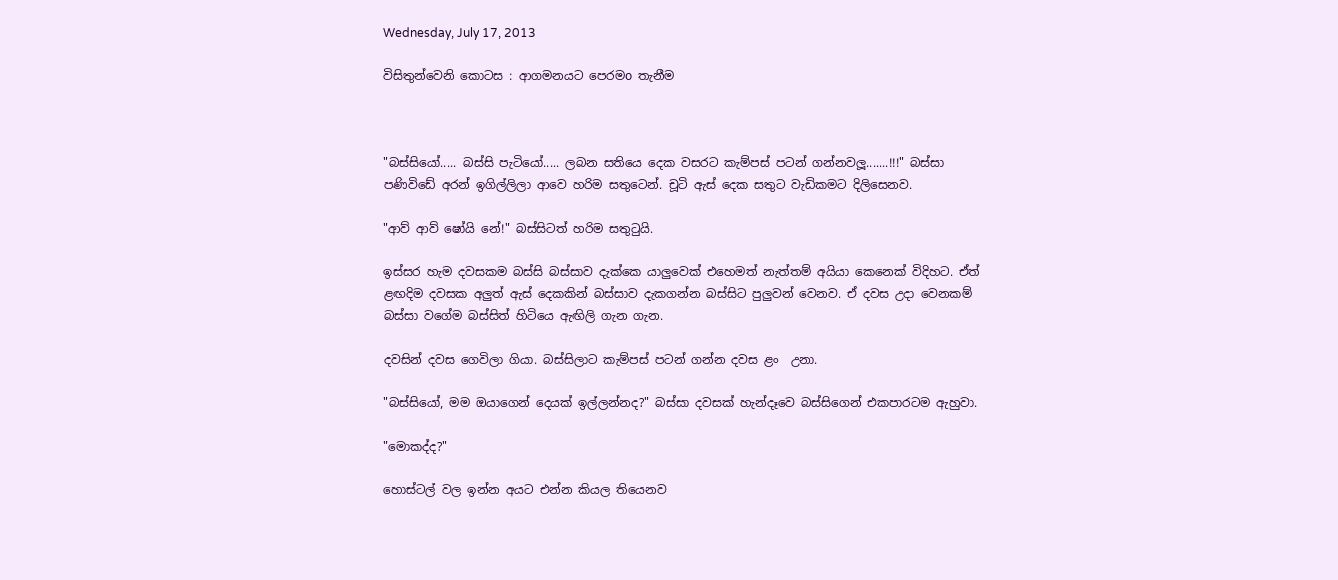Wednesday, July 17, 2013

විසිතුන්වෙනි කොටස : ආගමනයට පෙරමo තැනීම



"බස්සියෝ..... බස්සි පැටියෝ..... ලබන සතියෙ දෙක වසරට කැම්පස් පටන් ගන්නවලූ.......!!!" බස්සා පණිවිඩේ අරන් ඉගිල්ලිලා ආවෙ හරිම සතුටෙන්. චූටි ඇස් දෙක සතුට වැඩිකමට දිලිසෙනව.

"ආව් ආව් ෂෝයි නේ!" බස්සිටත් හරිම සතුටුයි.

ඉස්සර හැම දවසකම බස්සි බස්සාව දැක්කෙ යාලුවෙක් එහෙමත් නැත්තම් අයියා කෙනෙක් විදිහට. ඒත් ළඟදිම දවසක අලුත් ඇස් දෙකකින් බස්සාව දැකගන්න බස්සිට පුලුවන් වෙනව. ඒ දවස උදා වෙනකම් බස්සා වගේම බස්සිත් හිටියෙ ඇඟිලි ගැන ගැන.

දවසින් දවස ගෙවිලා ගියා. බස්සිලාට කැම්පස් පටන් ගන්න දවස ළං  උනා.

"බස්සියෝ, මම ඔයාගෙන් දෙයක් ඉල්ලන්නද?" බස්සා දවසක් හැන්දෑවෙ බස්සිගෙන් එකපාරටම ඇහුවා.

"මොකද්ද?"

හොස්ටල් වල ඉන්න අයට එන්න කියල තියෙනව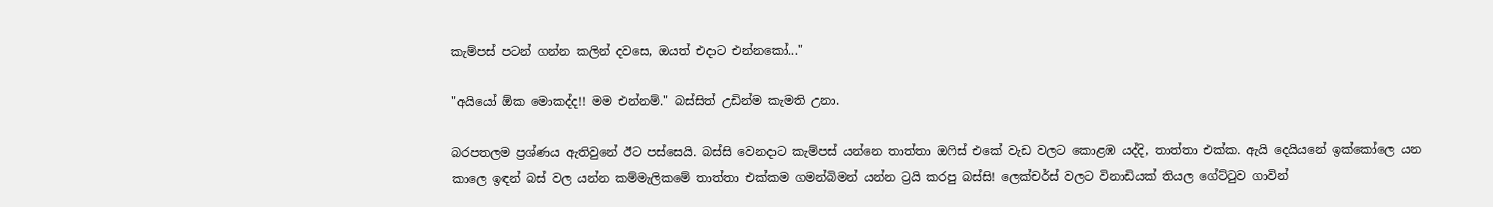කැම්පස් පටන් ගන්න කලින් දවසෙ, ඔයත් එදාට එන්නකෝ..."

"අයියෝ ඕක මොකද්ද!! මම එන්නම්." බස්සිත් උඩින්ම කැමති උනා.

බරපතලම ප්‍රශ්ණය ඇතිවුනේ ඊට පස්සෙයි. බස්සි වෙනදාට කැම්පස් යන්නෙ තාත්තා ඔෆිස් එකේ වැඩ වලට කොළඹ යද්දි, තාත්තා එක්ක. ඇයි දෙයියනේ ඉක්කෝලෙ යන කාලෙ ඉඳන් බස් වල යන්න කම්මැලිකමේ තාත්තා එක්කම ගමන්බිමන් යන්න ට්‍රයි කරපු බස්සි! ලෙක්චර්ස් වලට විනාඩියක් තියල ගේට්ටුව ගාවින්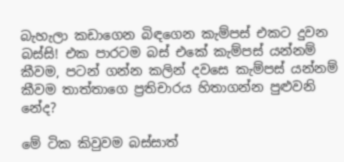බැහැලා කඩාගෙන බිඳගෙන කැම්පස් එකට දුවන බස්සි! එක පාරටම බස් එකේ කැම්පස් යන්නම් කීවම, පටන් ගන්න කලින් දවසෙ කැම්පස් යන්නම් කීවම තාත්තාගෙ ප්‍රතිචාරය හිතාගන්න පුළුවනි නේද?

මේ ටික කිවුවම බස්සාත්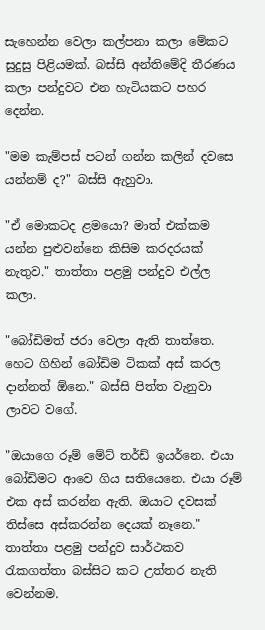සැහෙන්න වෙලා කල්පනා කලා මේකට සුදුසු පිළියමක්. බස්සි අන්තිමේදි තීරණය කලා පන්දුවට එන හැටියකට පහර දෙන්න.

"මම කැම්පස් පටන් ගන්න කලින් දවසෙ යන්නම් ද?" බස්සි ඇහුවා.

"ඒ මොකටද ළමයො? මාත් එක්කම යන්න පුළුවන්නෙ කිසිම කරදරයක් නැතුව." තාත්තා පළමු පන්දුව එල්ල කලා.

"බෝඩිමත් ජරා වෙලා ඇති තාත්තෙ. හෙට ගිහින් බෝඩිම ටිකක් අස් කරල දාන්නත් ඕනෙ." බස්සි පිත්ත වැනුවා ලාවට වගේ.

"ඔයාගෙ රූම් මේට් තර්ඩ් ඉයර්නෙ. එයා බෝඩිමට ආවෙ ගිය සතියෙනෙ. එයා රූම් එක අස් කරන්න ඇති. ඔයාට දවසක් තිස්සෙ අස්කරන්න දෙයක් නෑනෙ."
තාත්තා පළමු පන්දුව සාර්ථකව රැකගත්තා බස්සිට කට උත්තර නැති වෙන්නම.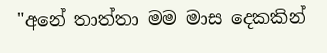"අනේ තාත්තා මම මාස දෙකකින්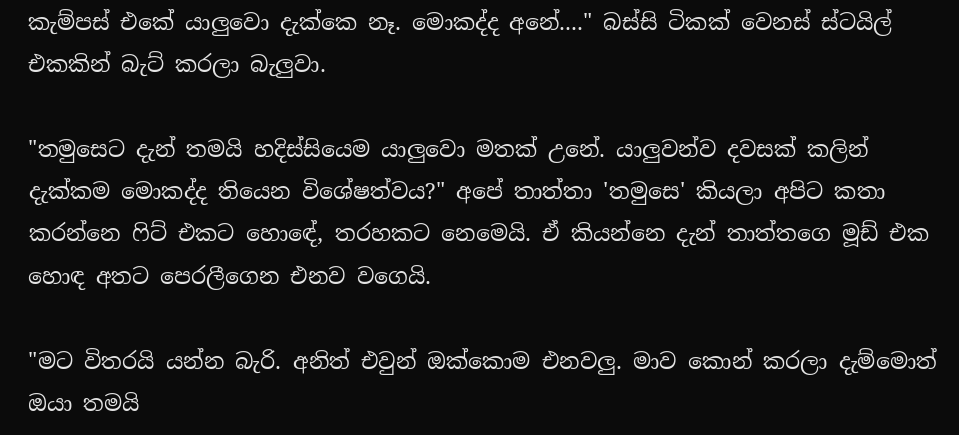කැම්පස් එකේ යාලුවො දැක්කෙ නෑ. මොකද්ද අනේ...." බස්සි ටිකක් වෙනස් ස්ටයිල් එකකින් බැට් කරලා බැලුවා.

"තමුසෙට දැන් තමයි හදිස්සියෙම යාලුවො මතක් උනේ. යාලුවන්ව දවසක් කලින් දැක්කම මොකද්ද තියෙන විශේෂත්වය?" අපේ තාත්තා 'තමුසෙ' කියලා අපිට කතා කරන්නෙ ෆිට් එකට හොඳේ, තරහකට නෙමෙයි. ඒ කියන්නෙ දැන් තාත්තගෙ මූඩ් එක හොඳ අතට පෙරලීගෙන එනව වගෙයි.

"මට විතරයි යන්න බැරි. අනිත් එවුන් ඔක්කොම එනවලු. මාව කොන් කරලා දැම්මොත් ඔයා තමයි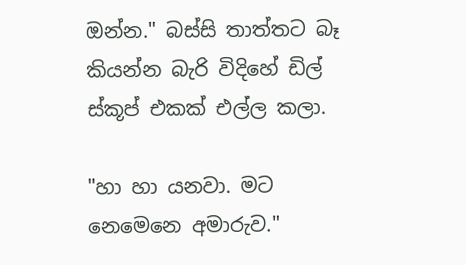ඔන්න." බස්සි තාත්තට බෑ කියන්න බැරි විදිහේ ඩිල් ස්කූප් එකක් එල්ල කලා.

"හා හා යනවා. මට නෙමෙනෙ අමාරුව."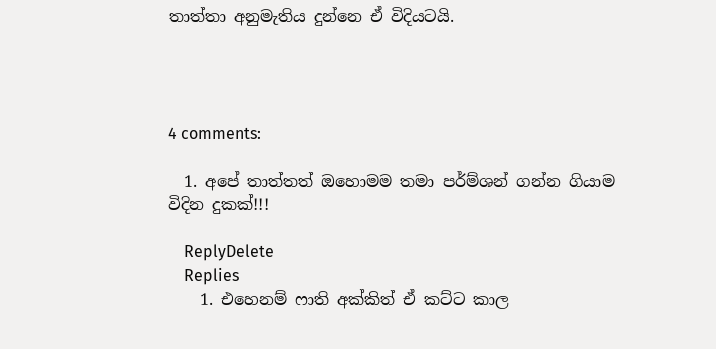තාත්තා අනුමැතිය දුන්නෙ ඒ විදියටයි.




4 comments:

  1. අපේ තාත්තත් ඔහොමම තමා පර්ම්ශන් ගන්න ගියාම විදින දුකක්!!!

    ReplyDelete
    Replies
    1. එහෙනම් ෆාති අක්කිත් ඒ කට්ට කාල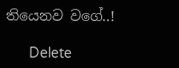තියෙනව වගේ..!

      Delete